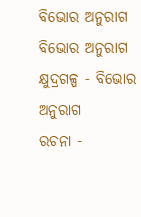ବିଭୋର ଅନୁରାଗ
ବିଭୋର ଅନୁରାଗ
କ୍ଷୁଦ୍ରଗଳ୍ପ - ବିଭୋର ଅନୁରାଗ
ରଚନା -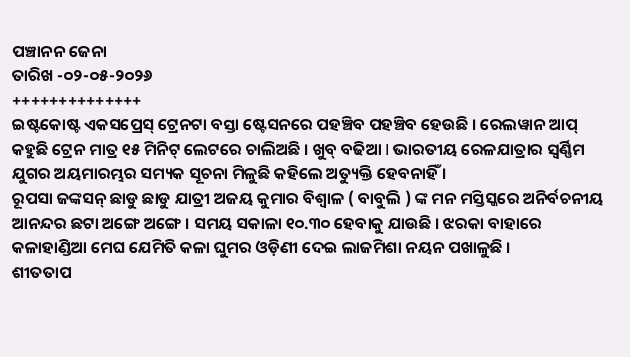ପଞ୍ଚାନନ ଜେନା
ତାରିଖ -୦୨-୦୫-୨୦୨୬
++++++++++++++
ଇଷ୍ଟକୋଷ୍ଟ ଏକସପ୍ରେସ୍ ଟ୍ରେନଟା ବସ୍ତା ଷ୍ଟେସନରେ ପହଞ୍ଚିବ ପହଞ୍ଚିବ ହେଉଛି । ରେଲୱାନ ଆପ୍ କହୁଛି ଟ୍ରେନ ମାତ୍ର ୧୫ ମିନିଟ୍ ଲେଟରେ ଚାଲିଅଛି । ଖୁବ୍ ବଢିଆ I ଭାରତୀୟ ରେଳଯାତ୍ରାର ସ୍ୱର୍ଣ୍ଣିମ ଯୁଗର ଅୟମାରମ୍ଭର ସମ୍ୟକ ସୂଚନା ମିଳୁଛି କହିଲେ ଅତ୍ୟୁକ୍ତି ହେବନାହିଁ ।
ରୂପସା ଜଙ୍କସନ୍ ଛାଡୁ ଛାଡୁ ଯାତ୍ରୀ ଅଜୟ କୁମାର ବିଶ୍ୱାଳ ( ବାବୁଲି ) ଙ୍କ ମନ ମସ୍ତିସ୍କରେ ଅନିର୍ବଚନୀୟ ଆନନ୍ଦର ଛଟା ଅଙ୍ଗେ ଅଙ୍ଗେ । ସମୟ ସକାଳା ୧୦.୩୦ ହେବାକୁ ଯାଉଛି । ଝରକା ବାହାରେ କଳାହାଣ୍ଡିଆ ମେଘ ଯେମିତି କଳା ଘୁମର ଓଡ଼ିଣୀ ଦେଇ ଲାଜମିଶା ନୟନ ପଖାଳୁଛି ।
ଶୀତତାପ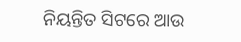ନିୟନ୍ତିତ ସିଟରେ ଆଉ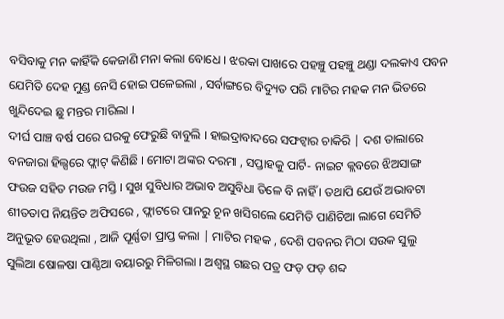ବସିବାକୁ ମନ କାହିଁକି କେଜାଣି ମନା କଲା ବୋଧେ । ଝରକା ପାଖରେ ପହଞ୍ଚୁ ପହଞ୍ଚୁ ଥଣ୍ଡା ଦଲକାଏ ପବନ ଯେମିତି ଦେହ ମୁଣ୍ଡ ନେସି ହୋଇ ପଳେଇଲା , ସର୍ବାଙ୍ଗରେ ବିଦ୍ୟୁତ ପରି ମାଟିର ମହକ ମନ ଭିତରେ ଖୁନ୍ଦିଦେଇ ଛୁ ମନ୍ତର ମାରିଲା ।
ଦୀର୍ଘ ପାଞ୍ଚ ବର୍ଷ ପରେ ଘରକୁ ଫେରୁଛି ବାବୁଲି । ହାଇଦ୍ରାବାଦରେ ସଫଟ୍ୱାର ଚାକିରି | ଦଶ ତାଲାରେ ବନଜାରା ହିଲ୍ସରେ ଫ୍ଲାଟ୍ କିଣିଛି । ମୋଟା ଅଙ୍କର ଦରମା , ସପ୍ତାହକୁ ପାର୍ଟି- ନାଇଟ କ୍ଲବରେ ଝିଅସାଙ୍ଗ ଫଉଜ ସହିତ ମଉଜ ମସ୍ତି । ସୁଖ ସୁବିଧାର ଅଭାବ ଅସୁବିଧା ତିଳେ ବି ନାହିଁ । ତଥାପି ଯେଉଁ ଅଭାବଟା ଶୀତତାପ ନିୟନ୍ତିତ ଅଫିସରେ , ଫ୍ଲାଟରେ ପାନରୁ ଚୂନ ଖସିଗଲେ ଯେମିତି ପାଣିଚିଆ ଲାଗେ ସେମିତି ଅନୁଭୂତ ହେଉଥିଲା , ଆଜି ପୂର୍ଣ୍ଣତା ପ୍ରାପ୍ତ କଲା | ମାଟିର ମହକ , ଦେଶି ପବନର ମିଠା ସଉକ ସୁଲୁ ସୁଲିଆ ଷୋଳଷା ପାଣ୍ଠିଆ ବୟାରରୁ ମିଳିଗଲା । ଅଶ୍ୱସ୍ଥ ଗଛର ପତ୍ର ଫଡ଼ ଫଡ଼ ଶବ୍ଦ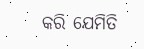କରି ଯେମିତି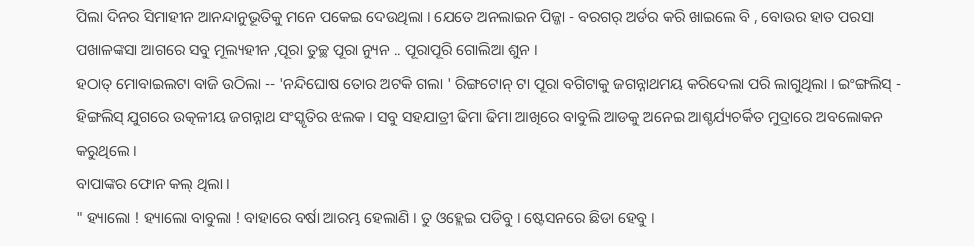ପିଲା ଦିନର ସିମାହୀନ ଆନନ୍ଦାନୁଭୂତିକୁ ମନେ ପକେଇ ଦେଉଥିଲା । ଯେତେ ଅନଲାଇନ ପିଜ୍ଜା - ବରଗର୍ ଅର୍ଡର କରି ଖାଇଲେ ବି , ବୋଉର ହାତ ପରସା ପଖାଳଙ୍କସା ଆଗରେ ସବୁ ମୂଲ୍ୟହୀନ ,ପୂରା ତୁଚ୍ଛ ପୂରା ନ୍ୟୁନ .. ପୂରାପୂରି ଗୋଲିଆ ଶୁନ ।
ହଠାତ୍ ମୋବାଇଲଟା ବାଜି ଉଠିଲା -- 'ନନ୍ଦିଘୋଷ ତୋର ଅଟକି ଗଲା ' ରିଙ୍ଗଟୋନ୍ ଟା ପୂରା ବଗିଟାକୁ ଜଗନ୍ନାଥମୟ କରିଦେଲା ପରି ଲାଗୁଥିଲା । ଇଂଙ୍ଗଲିସ୍ - ହିଙ୍ଗଲିସ୍ ଯୁଗରେ ଉତ୍କଳୀୟ ଜଗନ୍ନାଥ ସଂସ୍କୃତିର ଝଲକ । ସବୁ ସହଯାତ୍ରୀ ଢିମା ଢିମା ଆଖିରେ ବାବୁଲି ଆଡକୁ ଅନେଇ ଆଶ୍ଚର୍ଯ୍ୟଚର୍କିତ ମୁଦ୍ରାରେ ଅବଲୋକନ କରୁଥିଲେ ।
ବାପାଙ୍କର ଫୋନ କଲ୍ ଥିଲା ।
" ହ୍ୟାଲୋ ! ହ୍ୟାଲୋ ବାବୁଲା ! ବାହାରେ ବର୍ଷା ଆରମ୍ଭ ହେଲାଣି । ତୁ ଓହ୍ଲେଇ ପଡିବୁ । ଷ୍ଟେସନରେ ଛିଡା ହେବୁ ।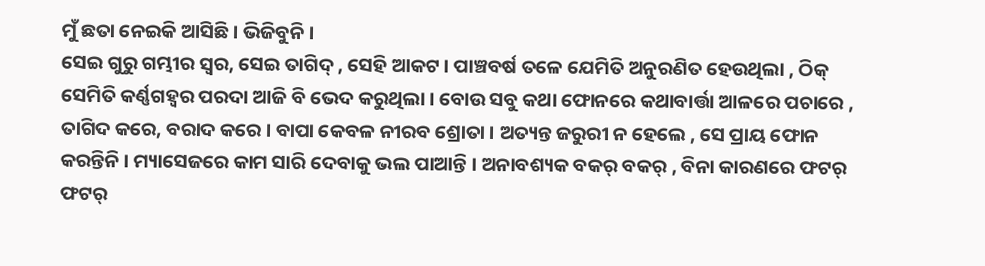ମୁଁ ଛତା ନେଇକି ଆସିଛି । ଭିଜିବୁନି ।
ସେଇ ଗୁରୁ ଗମ୍ଭୀର ସ୍ଵର, ସେଇ ତାଗିଦ୍ , ସେହି ଆକଟ । ପାଞ୍ଚବର୍ଷ ତଳେ ଯେମିତି ଅନୁରଣିତ ହେଉଥିଲା , ଠିକ୍ ସେମିତି କର୍ଣ୍ଣଗହ୍ୱର ପରଦା ଆଜି ବି ଭେଦ କରୁଥିଲା । ବୋଉ ସବୁ କଥା ଫୋନରେ କଥାବାର୍ତ୍ତା ଆଳରେ ପଚାରେ , ତାଗିଦ କରେ, ବରାଦ କରେ । ବାପା କେବଳ ନୀରବ ଶ୍ରୋତା । ଅତ୍ୟନ୍ତ ଜରୁରୀ ନ ହେଲେ , ସେ ପ୍ରାୟ ଫୋନ କରନ୍ତିନି । ମ୍ୟାସେଜରେ କାମ ସାରି ଦେବାକୁ ଭଲ ପାଆନ୍ତି । ଅନାବଶ୍ୟକ ବକର୍ ବକର୍ , ବିନା କାରଣରେ ଫଟର୍ ଫଟର୍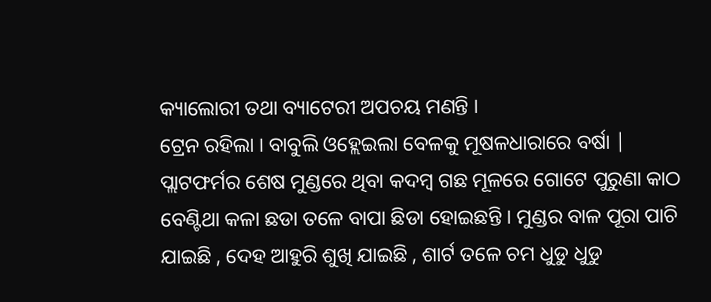କ୍ୟାଲୋରୀ ତଥା ବ୍ୟାଟେରୀ ଅପଚୟ ମଣନ୍ତି ।
ଟ୍ରେନ ରହିଲା । ବାବୁଲି ଓହ୍ଲେଇଲା ବେଳକୁ ମୂଷଳଧାରାରେ ବର୍ଷା | ପ୍ଲାଟଫର୍ମର ଶେଷ ମୁଣ୍ଡରେ ଥିବା କଦମ୍ବ ଗଛ ମୂଳରେ ଗୋଟେ ପୁରୁଣା କାଠ ବେଣ୍ଟିଥା କଳା ଛଡା ତଳେ ବାପା ଛିଡା ହୋଇଛନ୍ତି । ମୁଣ୍ଡର ବାଳ ପୂରା ପାଚି ଯାଇଛି , ଦେହ ଆହୁରି ଶୁଖି ଯାଇଛି , ଶାର୍ଟ ତଳେ ଚମ ଧୁଡୁ ଧୁଡୁ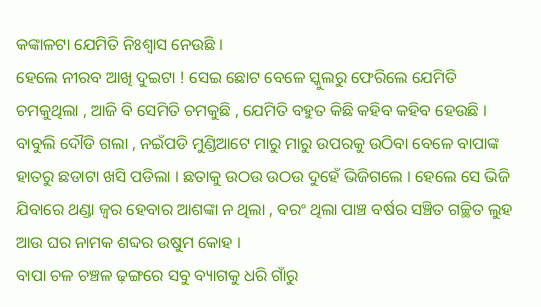କଙ୍କାଳଟା ଯେମିତି ନିଃଶ୍ୱାସ ନେଉଛି ।
ହେଲେ ନୀରବ ଆଖି ଦୁଇଟା ! ସେଇ ଛୋଟ ବେଳେ ସ୍କୁଲରୁ ଫେରିଲେ ଯେମିତି ଚମକୁଥିଲା , ଆଜି ବି ସେମିତି ଚମକୁଛି , ଯେମିତି ବହୁତ କିଛି କହିବ କହିବ ହେଉଛି ।
ବାବୁଲି ଦୌଡି ଗଲା , ନଇଁପଡି ମୁଣ୍ଡିଆଟେ ମାରୁ ମାରୁ ଉପରକୁ ଉଠିବା ବେଳେ ବାପାଙ୍କ ହାତରୁ ଛଡାଟା ଖସି ପଡିଲା । ଛତାକୁ ଉଠଉ ଉଠଉ ଦୁହେଁ ଭିଜିଗଲେ । ହେଲେ ସେ ଭିଜି ଯିବାରେ ଥଣ୍ଡା ଜ୍ଵର ହେବାର ଆଶଙ୍କା ନ ଥିଲା , ବରଂ ଥିଲା ପାଞ୍ଚ ବର୍ଷର ସଞ୍ଚିତ ଗଚ୍ଛିତ ଲୁହ ଆଉ ଘର ନାମକ ଶବ୍ଦର ଉଷୁମ କୋହ ।
ବାପା ଚଳ ଚଞ୍ଚଳ ଢ଼ଙ୍ଗରେ ସବୁ ବ୍ୟାଗକୁ ଧରି ଗାଁରୁ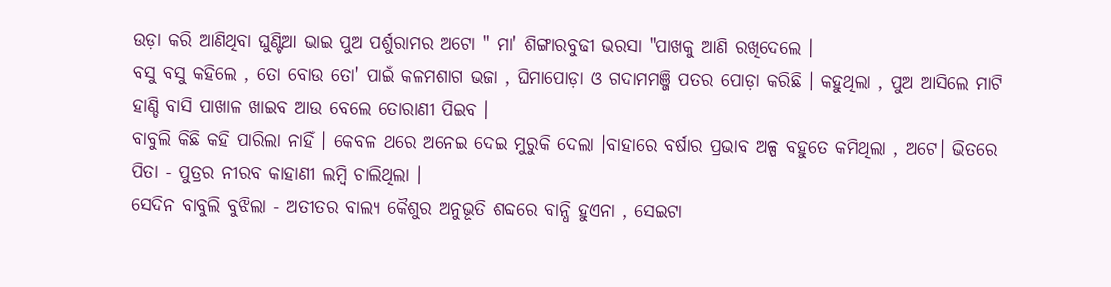ଉଡ଼ା କରି ଆଣିଥିବା ଘୁଣ୍ଟିଆ ଭାଇ ପୁଅ ପର୍ଶୁରାମର ଅଟୋ " ମା' ଶିଙ୍ଗାରବୁଢୀ ଭରସା "ପାଖକୁ ଆଣି ରଖିଦେଲେ ।
ବସୁ ବସୁ କହିଲେ , ତୋ ବୋଉ ତୋ' ପାଇଁ କଳମଶାଗ ଭଜା , ଘିମାପୋଡ଼ା ଓ ଗଦାମମଞ୍ଜି ପତର ପୋଡ଼ା କରିଛି । କହୁଥିଲା , ପୁଅ ଆସିଲେ ମାଟି ହାଣ୍ଡି ବାସି ପାଖାଳ ଖାଇବ ଆଉ ବେଲେ ତୋରାଣୀ ପିଇବ ।
ବାବୁଲି କିଛି କହି ପାରିଲା ନାହିଁ । କେବଳ ଥରେ ଅନେଇ ଦେଇ ମୁରୁକି ଦେଲା ।ବାହାରେ ବର୍ଷାର ପ୍ରଭାବ ଅଳ୍ପ ବହୁତେ କମିଥିଲା , ଅଟେ। ଭିତରେ ପିତା - ପୁତ୍ରର ନୀରବ କାହାଣୀ ଲମ୍ବି ଚାଲିଥିଲା ।
ସେଦିନ ବାବୁଲି ବୁଝିଲା - ଅତୀତର ବାଲ୍ୟ କୈଶୁର ଅନୁଭୂତି ଶବ୍ଦରେ ବାନ୍ଧି ହୁଏନା , ସେଇଟା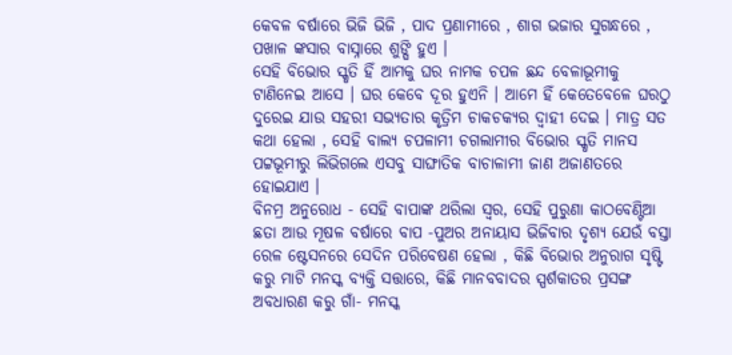କେବଳ ବର୍ଷାରେ ଭିଜି ଭିଜି , ପାଦ ପ୍ରଣାମୀରେ , ଶାଗ ଭଜାର ସୁଗନ୍ଧରେ , ପଖାଳ ଙ୍କସାର ବାସ୍ନାରେ ଶୁଙ୍ଘି ହୁଏ ।
ସେହି ବିଭୋର ସ୍କୃତି ହିଁ ଆମକୁ ଘର ନାମକ ଚପଳ ଛନ୍ଦ ବେଳାଭୂମୀକୁ ଟାଣିନେଇ ଆସେ । ଘର କେବେ ଦୂର ହୁଏନି । ଆମେ ହିଁ କେତେବେଳେ ଘରଠୁ ଦୁରେଇ ଯାଉ ସହରୀ ସଭ୍ୟତାର କୃତ୍ରିମ ଚାକଚକ୍ୟର ଦ୍ବାହୀ ଦେଇ । ମାତ୍ର ସତ କଥା ହେଲା , ସେହି ବାଲ୍ୟ ଚପଳାମୀ ଚଗଲାମୀର ବିଭୋର ସ୍କୃତି ମାନସ ପଟ୍ଟଭୂମୀରୁ ଲିଭିଗଲେ ଏସବୁ ସାଙ୍ଘାତିକ ବାଚାଳାମୀ ଜାଣ ଅଜାଣତରେ ହୋଇଯାଏ ।
ବିନମ୍ର ଅନୁରୋଧ - ସେହି ବାପାଙ୍କ ଥରିଲା ସ୍ୱର, ସେହି ପୁରୁଣା କାଠବେଣ୍ଟିଆ ଛତା ଆଉ ମୂଷଳ ବର୍ଷାରେ ବାପ -ପୁଅର ଅନାୟାସ ଭିଜିବାର ଦୃଶ୍ୟ ଯେଉଁ ବସ୍ତା ରେଳ ଷ୍ଟେସନରେ ସେଦିନ ପରିବେଷଣ ହେଲା , କିଛି ବିଭୋର ଅନୁରାଗ ସୃଷ୍ଟି କରୁ ମାଟି ମନସ୍କ ବ୍ୟକ୍ତି ସତ୍ତାରେ, କିଛି ମାନବବାଦର ସ୍ପର୍ଶକାତର ପ୍ରସଙ୍ଗ ଅବଧାରଣ କରୁ ଗାଁ- ମନସ୍କ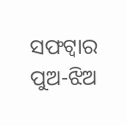ସଫଟ୍ୱାର ପୁଅ-ଝିଅ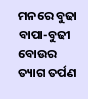ମନରେ ବୁଢା ବାପା-ବୁଢୀ ବୋଉର ତ୍ୟାଗ ତର୍ପଣ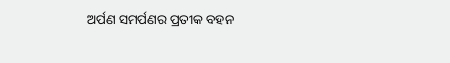ଅର୍ପଣ ସମର୍ପଣର ପ୍ରତୀକ ବହନ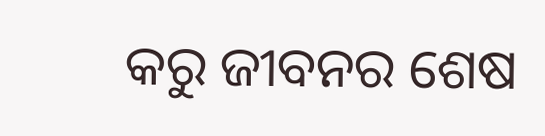କରୁ ଜୀବନର ଶେଷ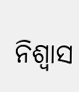ନିଶ୍ୱାସ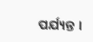ପର୍ଯ୍ୟନ୍ତ ।